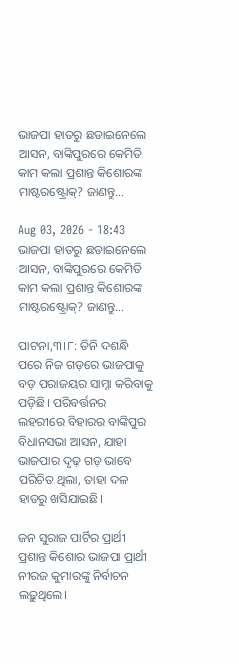ଭାଜପା ହାତରୁ ଛଡାଇନେଲେ ଆସନ, ବାଙ୍କିପୁରରେ କେମିତି କାମ କଲା ପ୍ରଶାନ୍ତ କିଶୋରଙ୍କ ମାଷ୍ଟରଷ୍ଟ୍ରୋକ୍‌? ଜାଣନ୍ତୁ…

Aug 03, 2026 - 18:43
ଭାଜପା ହାତରୁ ଛଡାଇନେଲେ ଆସନ, ବାଙ୍କିପୁରରେ କେମିତି କାମ କଲା ପ୍ରଶାନ୍ତ କିଶୋରଙ୍କ ମାଷ୍ଟରଷ୍ଟ୍ରୋକ୍‌? ଜାଣନ୍ତୁ…

ପାଟନା,୩।୮: ତିନି ଦଶନ୍ଧି ପରେ ନିଜ ଗଡ଼ରେ ଭାଜପାକୁ ବଡ଼ ପରାଜୟର ସାମ୍ନା କରିବାକୁ ପଡ଼ିଛି। ପରିବର୍ତ୍ତନର ଲହରୀରେ ବିହାରର ବାଙ୍କିପୁର ବିଧାନସଭା ଆସନ, ଯାହା ଭାଜପାର ଦୃଢ଼ ଗଡ଼ ଭାବେ ପରିଚିତ ଥିଲା, ତାହା ଦଳ ହାତରୁ ଖସିଯାଇଛି।

ଜନ ସୁରାଜ ପାର୍ଟିର ପ୍ରାର୍ଥୀ ପ୍ରଶାନ୍ତ କିଶୋର ଭାଜପା ପ୍ରାର୍ଥୀ ନୀରଜ କୁମାରଙ୍କୁ ନିର୍ବାଚନ ଲଢ଼ୁଥିଲେ।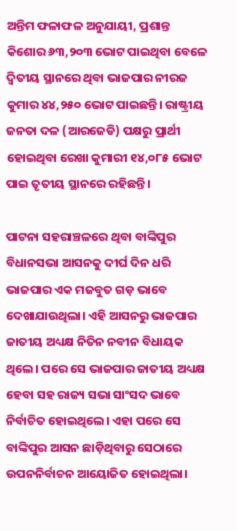ଅନ୍ତିମ ଫଳାଫଳ ଅନୁଯାୟୀ, ପ୍ରଶାନ୍ତ କିଶୋର ୬୩,୨୦୩ ଭୋଟ ପାଇଥିବା ବେଳେ ଦ୍ୱିତୀୟ ସ୍ଥାନରେ ଥିବା ଭାଜପାର ନୀରଜ କୁମାର ୪୪,୨୫୦ ଭୋଟ ପାଇଛନ୍ତି। ରାଷ୍ଟ୍ରୀୟ ଜନତା ଦଳ (ଆରଜେଡି) ପକ୍ଷରୁ ପ୍ରାର୍ଥୀ ହୋଇଥିବା ରେଖା କୁମାରୀ ୧୪,୦୮୫ ଭୋଟ ପାଇ ତୃତୀୟ ସ୍ଥାନରେ ରହିଛନ୍ତି।

ପାଟନା ସହରାଞ୍ଚଳରେ ଥିବା ବାଙ୍କିପୁର ବିଧାନସଭା ଆସନକୁ ଦୀର୍ଘ ଦିନ ଧରି ଭାଜପାର ଏକ ମଜବୁତ ଗଡ଼ ଭାବେ ଦେଖାଯାଉଥିଲା। ଏହି ଆସନରୁ ଭାଜପାର ଜାତୀୟ ଅଧ୍ୟକ୍ଷ ନିତିନ ନବୀନ ବିଧାୟକ ଥିଲେ। ପରେ ସେ ଭାଜପାର ଜାତୀୟ ଅଧ୍ୟକ୍ଷ ହେବା ସହ ରାଜ୍ୟ ସଭା ସାଂସଦ ଭାବେ ନିର୍ବାଚିତ ହୋଇଥିଲେ। ଏହା ପରେ ସେ ବାଙ୍କିପୁର ଆସନ ଛାଡ଼ିଥିବାରୁ ସେଠାରେ ଉପନନିର୍ବାଚନ ଆୟୋଜିତ ହୋଇଥିଲା।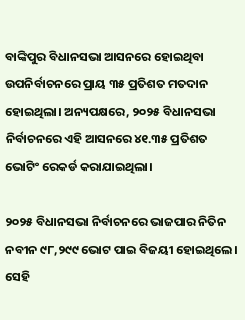ବାଙ୍କିପୁର ବିଧାନସଭା ଆସନରେ ହୋଇଥିବା ଉପନିର୍ବାଚନରେ ପ୍ରାୟ ୩୫ ପ୍ରତିଶତ ମତଦାନ ହୋଇଥିଲା। ଅନ୍ୟପକ୍ଷରେ, ୨୦୨୫ ବିଧାନସଭା ନିର୍ବାଚନରେ ଏହି ଆସନରେ ୪୧.୩୫ ପ୍ରତିଶତ ଭୋଟିଂ ରେକର୍ଡ କରାଯାଇଥିଲା।

୨୦୨୫ ବିଧାନସଭା ନିର୍ବାଚନରେ ଭାଜପାର ନିତିନ ନବୀନ ୯୮,୨୯୯ ଭୋଟ ପାଇ ବିଜୟୀ ହୋଇଥିଲେ। ସେହି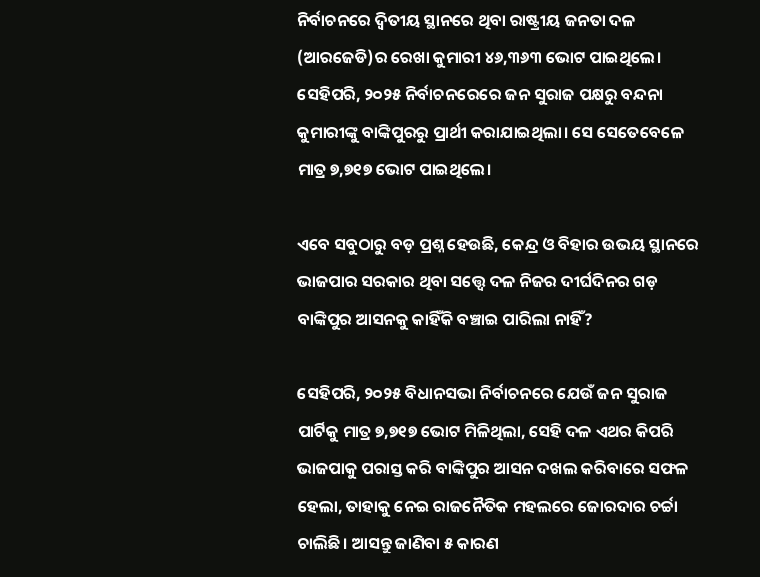ନିର୍ବାଚନରେ ଦ୍ୱିତୀୟ ସ୍ଥାନରେ ଥିବା ରାଷ୍ଟ୍ରୀୟ ଜନତା ଦଳ (ଆରଜେଡି)ର ରେଖା କୁମାରୀ ୪୬,୩୬୩ ଭୋଟ ପାଇଥିଲେ।
ସେହିପରି, ୨୦୨୫ ନିର୍ବାଚନରେରେ ଜନ ସୁରାଜ ପକ୍ଷରୁ ବନ୍ଦନା କୁମାରୀଙ୍କୁ ବାଙ୍କିପୁରରୁ ପ୍ରାର୍ଥୀ କରାଯାଇଥିଲା। ସେ ସେତେବେଳେ ମାତ୍ର ୭,୭୧୭ ଭୋଟ ପାଇଥିଲେ।

ଏବେ ସବୁଠାରୁ ବଡ଼ ପ୍ରଶ୍ନ ହେଉଛି, କେନ୍ଦ୍ର ଓ ବିହାର ଉଭୟ ସ୍ଥାନରେ ଭାଜପାର ସରକାର ଥିବା ସତ୍ତ୍ୱେ ଦଳ ନିଜର ଦୀର୍ଘଦିନର ଗଡ଼ ବାଙ୍କିପୁର ଆସନକୁ କାହିଁକି ବଞ୍ଚାଇ ପାରିଲା ନାହିଁ?

ସେହିପରି, ୨୦୨୫ ବିଧାନସଭା ନିର୍ବାଚନରେ ଯେଉଁ ଜନ ସୁରାଜ ପାର୍ଟିକୁ ମାତ୍ର ୭,୭୧୭ ଭୋଟ ମିଳିଥିଲା, ସେହି ଦଳ ଏଥର କିପରି ଭାଜପାକୁ ପରାସ୍ତ କରି ବାଙ୍କିପୁର ଆସନ ଦଖଲ କରିବାରେ ସଫଳ ହେଲା, ତାହାକୁ ନେଇ ରାଜନୈତିକ ମହଲରେ ଜୋରଦାର ଚର୍ଚ୍ଚା ଚାଲିଛି। ଆସନ୍ତୁ ଜାଣିବା ୫ କାରଣ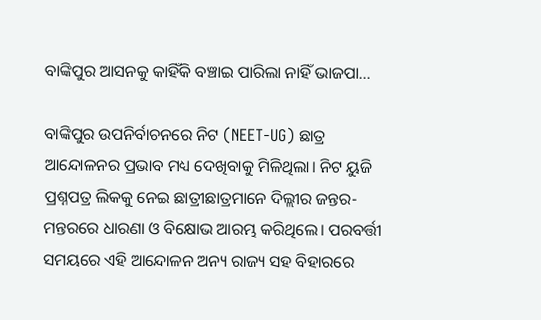ବାଙ୍କିପୁର ଆସନକୁ କାହିଁକି ବଞ୍ଚାଇ ପାରିଲା ନାହିଁ ଭାଜପା…

ବାଙ୍କିପୁର ଉପନିର୍ବାଚନରେ ନିଟ (NEET-UG) ଛାତ୍ର ଆନ୍ଦୋଳନର ପ୍ରଭାବ ମଧ୍ୟ ଦେଖିବାକୁ ମିଳିଥିଲା। ନିଟ ୟୁଜି ପ୍ରଶ୍ନପତ୍ର ଲିକକୁ ନେଇ ଛାତ୍ରୀଛାତ୍ରମାନେ ଦିଲ୍ଲୀର ଜନ୍ତର-ମନ୍ତରରେ ଧାରଣା ଓ ବିକ୍ଷୋଭ ଆରମ୍ଭ କରିଥିଲେ। ପରବର୍ତ୍ତୀ ସମୟରେ ଏହି ଆନ୍ଦୋଳନ ଅନ୍ୟ ରାଜ୍ୟ ସହ ବିହାରରେ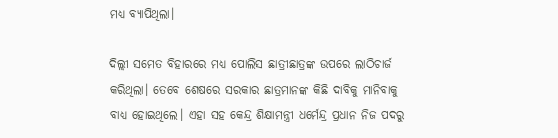ମଧ୍ୟ ବ୍ୟାପିଥିଲା।

ଦିଲ୍ଲୀ ସମେତ ବିହାରରେ ମଧ୍ୟ ପୋଲିସ ଛାତ୍ରୀଛାତ୍ରଙ୍କ ଉପରେ ଲାଠିଚାର୍ଜ କରିଥିଲା। ତେବେ ଶେଷରେ ସରକାର ଛାତ୍ରମାନଙ୍କ କିଛି ଦାବିକୁ ମାନିବାକୁ ବାଧ୍ୟ ହୋଇଥିଲେ। ଏହା ସହ କେନ୍ଦ୍ର ଶିକ୍ଷାମନ୍ତ୍ରୀ ଧର୍ମେନ୍ଦ୍ର ପ୍ରଧାନ ନିଜ ପଦରୁ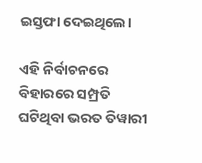ଇସ୍ତଫା ଦେଇଥିଲେ।

ଏହି ନିର୍ବାଚନରେ ବିହାରରେ ସମ୍ପ୍ରତି ଘଟିଥିବା ଭରତ ତିୱାରୀ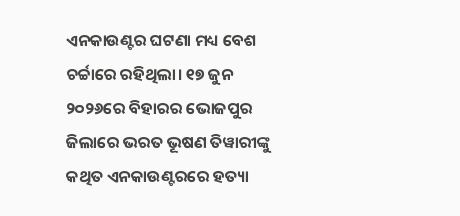ଏନକାଉଣ୍ଟର ଘଟଣା ମଧ୍ୟ ବେଶ ଚର୍ଚ୍ଚାରେ ରହିଥିଲା। ୧୭ ଜୁନ ୨୦୨୬ରେ ବିହାରର ଭୋଜପୁର ଜିଲାରେ ଭରତ ଭୂଷଣ ତିୱାରୀଙ୍କୁ କଥିତ ଏନକାଉଣ୍ଟରରେ ହତ୍ୟା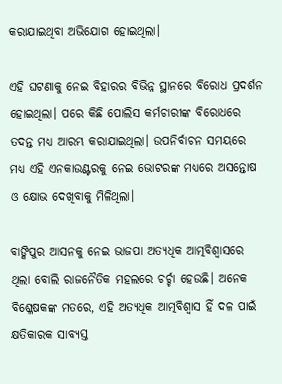କରାଯାଇଥିବା ଅଭିଯୋଗ ହୋଇଥିଲା।

ଏହି ଘଟଣାକୁ ନେଇ ବିହାରର ବିଭିନ୍ନ ସ୍ଥାନରେ ବିରୋଧ ପ୍ରଦର୍ଶନ ହୋଇଥିଲା। ପରେ କିଛି ପୋଲିସ କର୍ମଚାରୀଙ୍କ ବିରୋଧରେ ତଦନ୍ତ ମଧ୍ୟ ଆରମ୍ଭ କରାଯାଇଥିଲା। ଉପନିର୍ବାଚନ ସମୟରେ ମଧ୍ୟ ଏହି ଏନକାଉଣ୍ଟରକୁ ନେଇ ଭୋଟରଙ୍କ ମଧ୍ୟରେ ଅସନ୍ତୋଷ ଓ କ୍ଷୋଭ ଦେଖିବାକୁ ମିଳିଥିଲା।

ବାଙ୍କିପୁର ଆସନକୁ ନେଇ ଭାଜପା ଅତ୍ୟଧିକ ଆତ୍ମବିଶ୍ୱାସରେ ଥିଲା ବୋଲି ରାଜନୈତିକ ମହଲରେ ଚର୍ଚ୍ଚା ହେଉଛି। ଅନେକ ବିଶ୍ଳେଷକଙ୍କ ମତରେ, ଏହି ଅତ୍ୟଧିକ ଆତ୍ମବିଶ୍ୱାସ ହିଁ ଦଳ ପାଇଁ କ୍ଷତିକାରକ ସାବ୍ୟସ୍ତ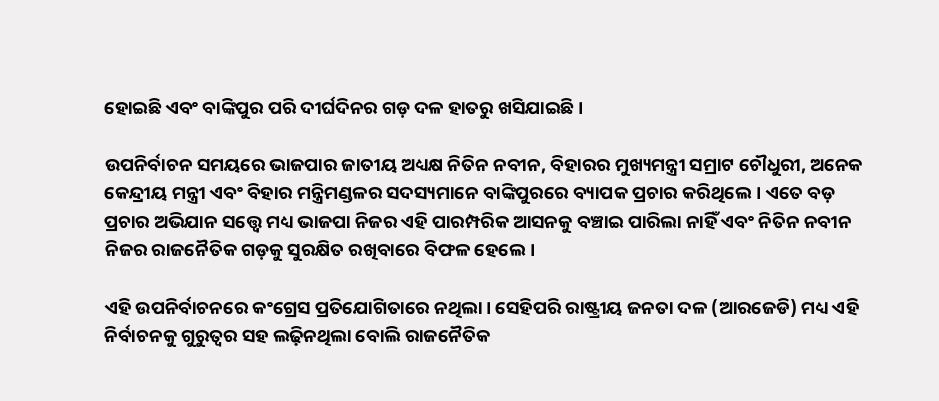ହୋଇଛି ଏବଂ ବାଙ୍କିପୁର ପରି ଦୀର୍ଘଦିନର ଗଡ଼ ଦଳ ହାତରୁ ଖସିଯାଇଛି।

ଉପନିର୍ବାଚନ ସମୟରେ ଭାଜପାର ଜାତୀୟ ଅଧ୍ୟକ୍ଷ ନିତିନ ନବୀନ, ବିହାରର ମୁଖ୍ୟମନ୍ତ୍ରୀ ସମ୍ରାଟ ଚୌଧୁରୀ, ଅନେକ କେନ୍ଦ୍ରୀୟ ମନ୍ତ୍ରୀ ଏବଂ ବିହାର ମନ୍ତ୍ରିମଣ୍ଡଳର ସଦସ୍ୟମାନେ ବାଙ୍କିପୁରରେ ବ୍ୟାପକ ପ୍ରଚାର କରିଥିଲେ। ଏତେ ବଡ଼ ପ୍ରଚାର ଅଭିଯାନ ସତ୍ତ୍ୱେ ମଧ୍ୟ ଭାଜପା ନିଜର ଏହି ପାରମ୍ପରିକ ଆସନକୁ ବଞ୍ଚାଇ ପାରିଲା ନାହିଁ ଏବଂ ନିତିନ ନବୀନ ନିଜର ରାଜନୈତିକ ଗଡ଼କୁ ସୁରକ୍ଷିତ ରଖିବାରେ ବିଫଳ ହେଲେ।

ଏହି ଉପନିର୍ବାଚନରେ କଂଗ୍ରେସ ପ୍ରତିଯୋଗିତାରେ ନଥିଲା। ସେହିପରି ରାଷ୍ଟ୍ରୀୟ ଜନତା ଦଳ (ଆରଜେଡି) ମଧ୍ୟ ଏହି ନିର୍ବାଚନକୁ ଗୁରୁତ୍ୱର ସହ ଲଢ଼ିନଥିଲା ବୋଲି ରାଜନୈତିକ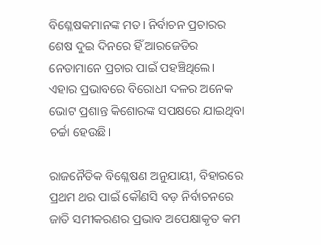ବିଶ୍ଳେଷକମାନଙ୍କ ମତ। ନିର୍ବାଚନ ପ୍ରଚାରର ଶେଷ ଦୁଇ ଦିନରେ ହିଁ ଆରଜେଡିର ନେତାମାନେ ପ୍ରଚାର ପାଇଁ ପହଞ୍ଚିଥିଲେ। ଏହାର ପ୍ରଭାବରେ ବିରୋଧୀ ଦଳର ଅନେକ ଭୋଟ ପ୍ରଶାନ୍ତ କିଶୋରଙ୍କ ସପକ୍ଷରେ ଯାଇଥିବା ଚର୍ଚ୍ଚା ହେଉଛି।

ରାଜନୈତିକ ବିଶ୍ଳେଷଣ ଅନୁଯାୟୀ, ବିହାରରେ ପ୍ରଥମ ଥର ପାଇଁ କୌଣସି ବଡ଼ ନିର୍ବାଚନରେ ଜାତି ସମୀକରଣର ପ୍ରଭାବ ଅପେକ୍ଷାକୃତ କମ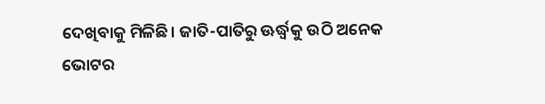ଦେଖିବାକୁ ମିଳିଛି। ଜାତି-ପାତିରୁ ଊର୍ଦ୍ଧ୍ୱକୁ ଉଠି ଅନେକ ଭୋଟର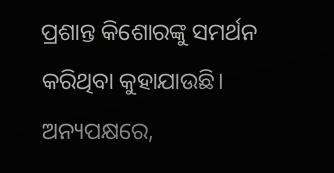ପ୍ରଶାନ୍ତ କିଶୋରଙ୍କୁ ସମର୍ଥନ କରିଥିବା କୁହାଯାଉଛି। ଅନ୍ୟପକ୍ଷରେ,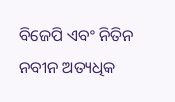ବିଜେପି ଏବଂ ନିତିନ ନବୀନ ଅତ୍ୟଧିକ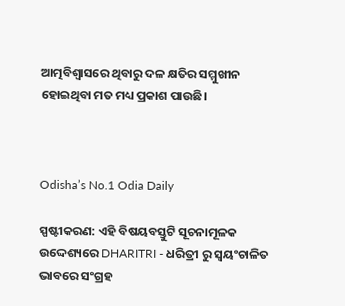ଆତ୍ମବିଶ୍ୱାସରେ ଥିବାରୁ ଦଳ କ୍ଷତିର ସମ୍ମୁଖୀନ ହୋଇଥିବା ମତ ମଧ୍ୟ ପ୍ରକାଶ ପାଉଛି।



Odisha’s No.1 Odia Daily

ସ୍ପଷ୍ଟୀକରଣ: ଏହି ବିଷୟବସ୍ତୁଟି ସୂଚନାମୂଳକ ଉଦ୍ଦେଶ୍ୟରେ DHARITRI - ଧରିତ୍ରୀ ରୁ ସ୍ୱୟଂଚାଳିତ ଭାବରେ ସଂଗ୍ରହ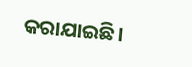କରାଯାଇଛି।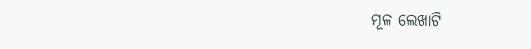ମୂଳ ଲେଖାଟି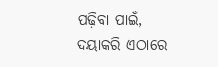ପଢ଼ିବା ପାଇଁ, ଦୟାକରି ଏଠାରେ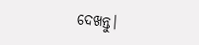ଦେଖନ୍ତୁ।